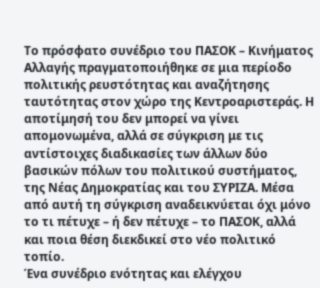Το πρόσφατο συνέδριο του ΠΑΣΟΚ – Κινήματος Αλλαγής πραγματοποιήθηκε σε μια περίοδο πολιτικής ρευστότητας και αναζήτησης ταυτότητας στον χώρο της Κεντροαριστεράς. Η αποτίμησή του δεν μπορεί να γίνει απομονωμένα, αλλά σε σύγκριση με τις αντίστοιχες διαδικασίες των άλλων δύο βασικών πόλων του πολιτικού συστήματος, της Νέας Δημοκρατίας και του ΣΥΡΙΖΑ. Μέσα από αυτή τη σύγκριση αναδεικνύεται όχι μόνο το τι πέτυχε – ή δεν πέτυχε – το ΠΑΣΟΚ, αλλά και ποια θέση διεκδικεί στο νέο πολιτικό τοπίο.
Ένα συνέδριο ενότητας και ελέγχου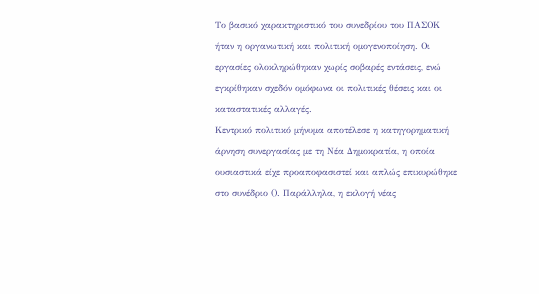Το βασικό χαρακτηριστικό του συνεδρίου του ΠΑΣΟΚ ήταν η οργανωτική και πολιτική ομογενοποίηση. Οι εργασίες ολοκληρώθηκαν χωρίς σοβαρές εντάσεις, ενώ εγκρίθηκαν σχεδόν ομόφωνα οι πολιτικές θέσεις και οι καταστατικές αλλαγές.
Κεντρικό πολιτικό μήνυμα αποτέλεσε η κατηγορηματική άρνηση συνεργασίας με τη Νέα Δημοκρατία, η οποία ουσιαστικά είχε προαποφασιστεί και απλώς επικυρώθηκε στο συνέδριο (). Παράλληλα, η εκλογή νέας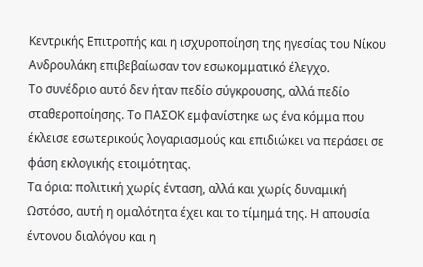Κεντρικής Επιτροπής και η ισχυροποίηση της ηγεσίας του Νίκου Ανδρουλάκη επιβεβαίωσαν τον εσωκομματικό έλεγχο.
Το συνέδριο αυτό δεν ήταν πεδίο σύγκρουσης, αλλά πεδίο σταθεροποίησης. Το ΠΑΣΟΚ εμφανίστηκε ως ένα κόμμα που έκλεισε εσωτερικούς λογαριασμούς και επιδιώκει να περάσει σε φάση εκλογικής ετοιμότητας.
Τα όρια: πολιτική χωρίς ένταση, αλλά και χωρίς δυναμική
Ωστόσο, αυτή η ομαλότητα έχει και το τίμημά της. Η απουσία έντονου διαλόγου και η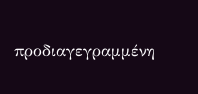προδιαγεγραμμένη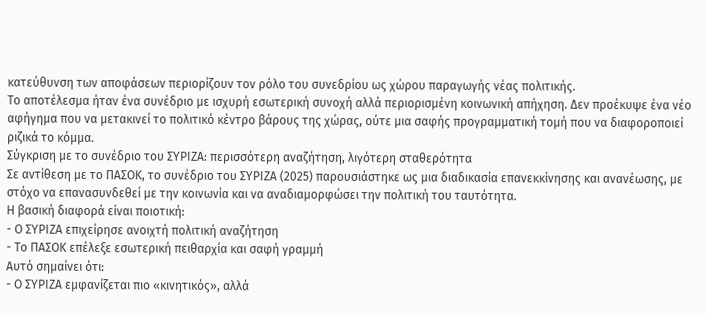κατεύθυνση των αποφάσεων περιορίζουν τον ρόλο του συνεδρίου ως χώρου παραγωγής νέας πολιτικής.
Το αποτέλεσμα ήταν ένα συνέδριο με ισχυρή εσωτερική συνοχή αλλά περιορισμένη κοινωνική απήχηση. Δεν προέκυψε ένα νέο αφήγημα που να μετακινεί το πολιτικό κέντρο βάρους της χώρας, ούτε μια σαφής προγραμματική τομή που να διαφοροποιεί ριζικά το κόμμα.
Σύγκριση με το συνέδριο του ΣΥΡΙΖΑ: περισσότερη αναζήτηση, λιγότερη σταθερότητα
Σε αντίθεση με το ΠΑΣΟΚ, το συνέδριο του ΣΥΡΙΖΑ (2025) παρουσιάστηκε ως μια διαδικασία επανεκκίνησης και ανανέωσης, με στόχο να επανασυνδεθεί με την κοινωνία και να αναδιαμορφώσει την πολιτική του ταυτότητα.
Η βασική διαφορά είναι ποιοτική:
- Ο ΣΥΡΙΖΑ επιχείρησε ανοιχτή πολιτική αναζήτηση
- Το ΠΑΣΟΚ επέλεξε εσωτερική πειθαρχία και σαφή γραμμή
Αυτό σημαίνει ότι:
- Ο ΣΥΡΙΖΑ εμφανίζεται πιο «κινητικός», αλλά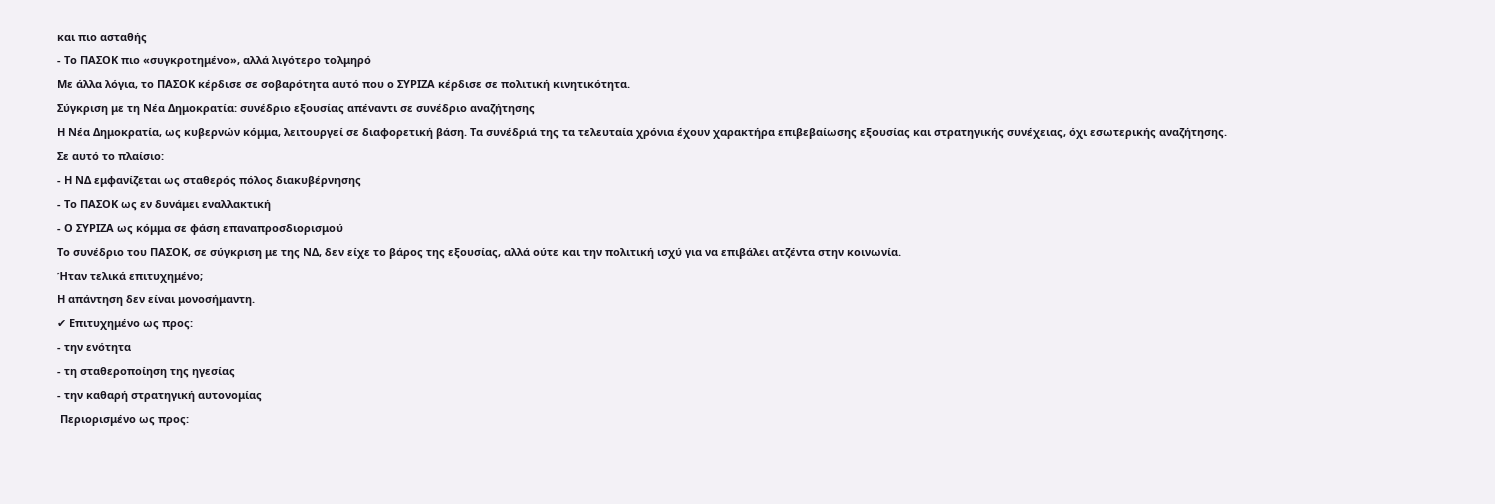και πιο ασταθής
- Το ΠΑΣΟΚ πιο «συγκροτημένο», αλλά λιγότερο τολμηρό
Με άλλα λόγια, το ΠΑΣΟΚ κέρδισε σε σοβαρότητα αυτό που ο ΣΥΡΙΖΑ κέρδισε σε πολιτική κινητικότητα.
Σύγκριση με τη Νέα Δημοκρατία: συνέδριο εξουσίας απέναντι σε συνέδριο αναζήτησης
Η Νέα Δημοκρατία, ως κυβερνών κόμμα, λειτουργεί σε διαφορετική βάση. Τα συνέδριά της τα τελευταία χρόνια έχουν χαρακτήρα επιβεβαίωσης εξουσίας και στρατηγικής συνέχειας, όχι εσωτερικής αναζήτησης.
Σε αυτό το πλαίσιο:
- Η ΝΔ εμφανίζεται ως σταθερός πόλος διακυβέρνησης
- Το ΠΑΣΟΚ ως εν δυνάμει εναλλακτική
- Ο ΣΥΡΙΖΑ ως κόμμα σε φάση επαναπροσδιορισμού
Το συνέδριο του ΠΑΣΟΚ, σε σύγκριση με της ΝΔ, δεν είχε το βάρος της εξουσίας, αλλά ούτε και την πολιτική ισχύ για να επιβάλει ατζέντα στην κοινωνία.
Ήταν τελικά επιτυχημένο;
Η απάντηση δεν είναι μονοσήμαντη.
✔ Επιτυχημένο ως προς:
- την ενότητα
- τη σταθεροποίηση της ηγεσίας
- την καθαρή στρατηγική αυτονομίας
 Περιορισμένο ως προς: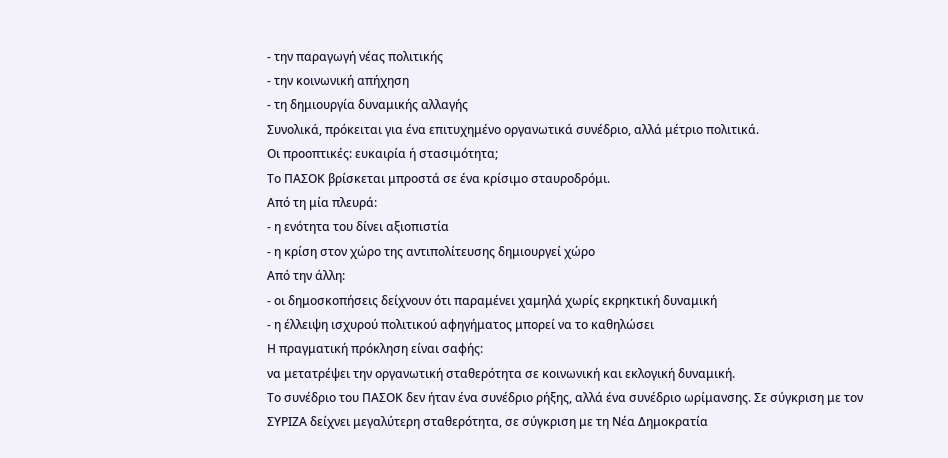- την παραγωγή νέας πολιτικής
- την κοινωνική απήχηση
- τη δημιουργία δυναμικής αλλαγής
Συνολικά, πρόκειται για ένα επιτυχημένο οργανωτικά συνέδριο, αλλά μέτριο πολιτικά.
Οι προοπτικές: ευκαιρία ή στασιμότητα;
Το ΠΑΣΟΚ βρίσκεται μπροστά σε ένα κρίσιμο σταυροδρόμι.
Από τη μία πλευρά:
- η ενότητα του δίνει αξιοπιστία
- η κρίση στον χώρο της αντιπολίτευσης δημιουργεί χώρο
Από την άλλη:
- οι δημοσκοπήσεις δείχνουν ότι παραμένει χαμηλά χωρίς εκρηκτική δυναμική
- η έλλειψη ισχυρού πολιτικού αφηγήματος μπορεί να το καθηλώσει
Η πραγματική πρόκληση είναι σαφής:
να μετατρέψει την οργανωτική σταθερότητα σε κοινωνική και εκλογική δυναμική.
Το συνέδριο του ΠΑΣΟΚ δεν ήταν ένα συνέδριο ρήξης, αλλά ένα συνέδριο ωρίμανσης. Σε σύγκριση με τον ΣΥΡΙΖΑ δείχνει μεγαλύτερη σταθερότητα, σε σύγκριση με τη Νέα Δημοκρατία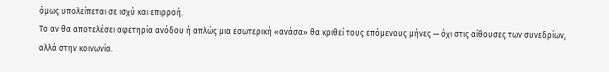όμως υπολείπεται σε ισχύ και επιρροή.
Το αν θα αποτελέσει αφετηρία ανόδου ή απλώς μια εσωτερική «ανάσα» θα κριθεί τους επόμενους μήνες — όχι στις αίθουσες των συνεδρίων, αλλά στην κοινωνία.